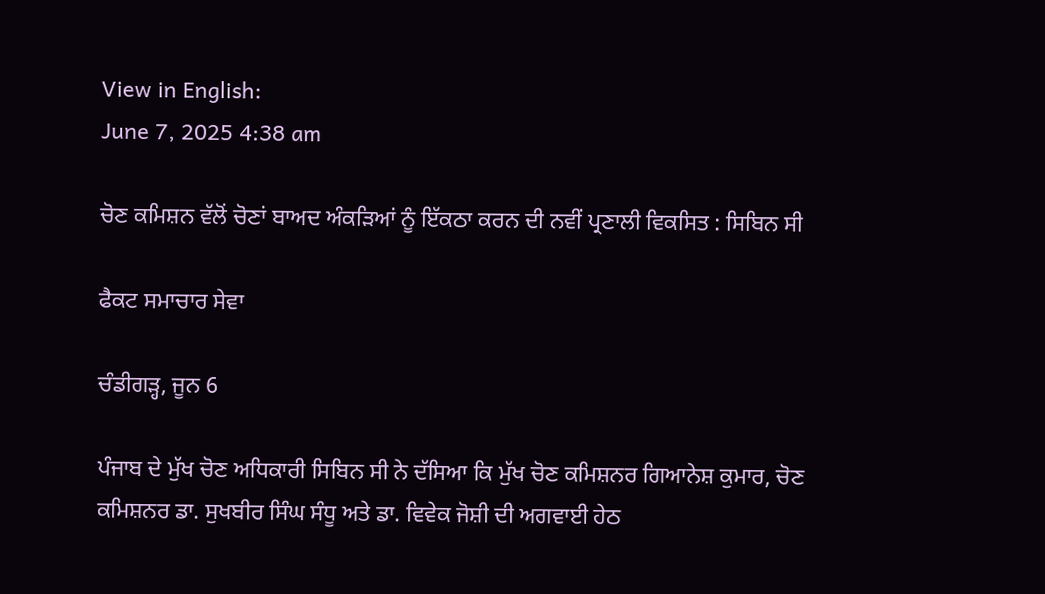View in English:
June 7, 2025 4:38 am

ਚੋਣ ਕਮਿਸ਼ਨ ਵੱਲੋਂ ਚੋਣਾਂ ਬਾਅਦ ਅੰਕੜਿਆਂ ਨੂੰ ਇੱਕਠਾ ਕਰਨ ਦੀ ਨਵੀਂ ਪ੍ਰਣਾਲੀ ਵਿਕਸਿਤ : ਸਿਬਿਨ ਸੀ

ਫੈਕਟ ਸਮਾਚਾਰ ਸੇਵਾ

ਚੰਡੀਗੜ੍ਹ, ਜੂਨ 6

ਪੰਜਾਬ ਦੇ ਮੁੱਖ ਚੋਣ ਅਧਿਕਾਰੀ ਸਿਬਿਨ ਸੀ ਨੇ ਦੱਸਿਆ ਕਿ ਮੁੱਖ ਚੋਣ ਕਮਿਸ਼ਨਰ ਗਿਆਨੇਸ਼ ਕੁਮਾਰ, ਚੋਣ ਕਮਿਸ਼ਨਰ ਡਾ. ਸੁਖਬੀਰ ਸਿੰਘ ਸੰਧੂ ਅਤੇ ਡਾ. ਵਿਵੇਕ ਜੋਸ਼ੀ ਦੀ ਅਗਵਾਈ ਹੇਠ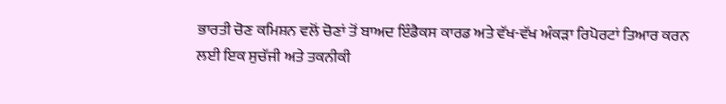ਭਾਰਤੀ ਚੋਣ ਕਮਿਸ਼ਨ ਵਲੋਂ ਚੋਣਾਂ ਤੋਂ ਬਾਅਦ ਇੰਡੈਕਸ ਕਾਰਡ ਅਤੇ ਵੱਖ-ਵੱਖ ਅੰਕੜਾ ਰਿਪੋਰਟਾਂ ਤਿਆਰ ਕਰਨ ਲਈ ਇਕ ਸੁਚੱਜੀ ਅਤੇ ਤਕਨੀਕੀ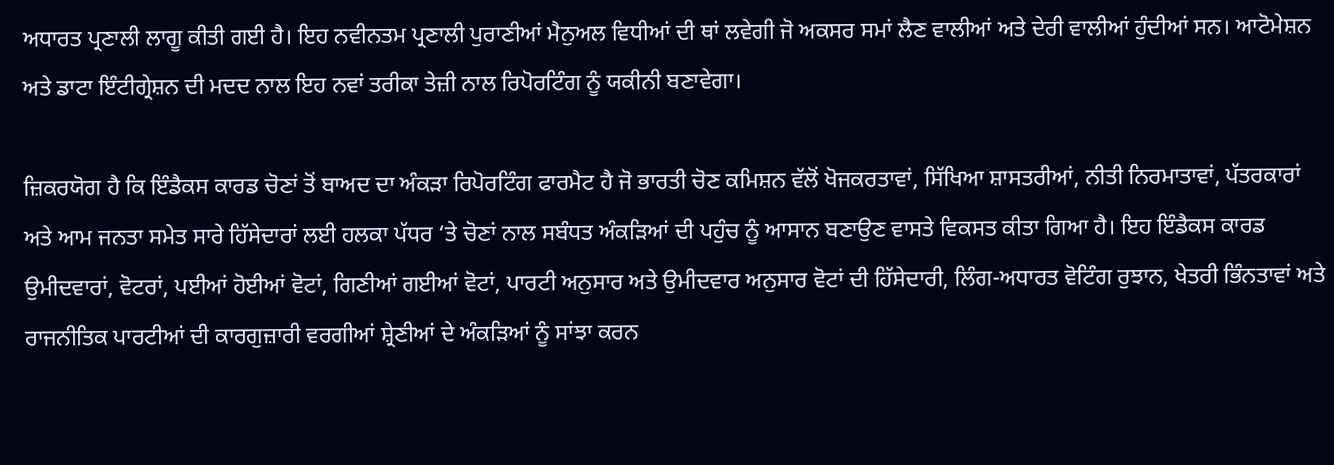ਅਧਾਰਤ ਪ੍ਰਣਾਲੀ ਲਾਗੂ ਕੀਤੀ ਗਈ ਹੈ। ਇਹ ਨਵੀਨਤਮ ਪ੍ਰਣਾਲੀ ਪੁਰਾਣੀਆਂ ਮੈਨੁਅਲ ਵਿਧੀਆਂ ਦੀ ਥਾਂ ਲਵੇਗੀ ਜੋ ਅਕਸਰ ਸਮਾਂ ਲੈਣ ਵਾਲੀਆਂ ਅਤੇ ਦੇਰੀ ਵਾਲੀਆਂ ਹੁੰਦੀਆਂ ਸਨ। ਆਟੋਮੇਸ਼ਨ ਅਤੇ ਡਾਟਾ ਇੰਟੀਗ੍ਰੇਸ਼ਨ ਦੀ ਮਦਦ ਨਾਲ ਇਹ ਨਵਾਂ ਤਰੀਕਾ ਤੇਜ਼ੀ ਨਾਲ ਰਿਪੋਰਟਿੰਗ ਨੂੰ ਯਕੀਨੀ ਬਣਾਵੇਗਾ।

ਜ਼ਿਕਰਯੋਗ ਹੈ ਕਿ ਇੰਡੈਕਸ ਕਾਰਡ ਚੋਣਾਂ ਤੋਂ ਬਾਅਦ ਦਾ ਅੰਕੜਾ ਰਿਪੋਰਟਿੰਗ ਫਾਰਮੈਟ ਹੈ ਜੋ ਭਾਰਤੀ ਚੋਣ ਕਮਿਸ਼ਨ ਵੱਲੋਂ ਖੋਜਕਰਤਾਵਾਂ, ਸਿੱਖਿਆ ਸ਼ਾਸਤਰੀਆਂ, ਨੀਤੀ ਨਿਰਮਾਤਾਵਾਂ, ਪੱਤਰਕਾਰਾਂ ਅਤੇ ਆਮ ਜਨਤਾ ਸਮੇਤ ਸਾਰੇ ਹਿੱਸੇਦਾਰਾਂ ਲਈ ਹਲਕਾ ਪੱਧਰ ‘ਤੇ ਚੋਣਾਂ ਨਾਲ ਸਬੰਧਤ ਅੰਕੜਿਆਂ ਦੀ ਪਹੁੰਚ ਨੂੰ ਆਸਾਨ ਬਣਾਉਣ ਵਾਸਤੇ ਵਿਕਸਤ ਕੀਤਾ ਗਿਆ ਹੈ। ਇਹ ਇੰਡੈਕਸ ਕਾਰਡ ਉਮੀਦਵਾਰਾਂ, ਵੋਟਰਾਂ, ਪਈਆਂ ਹੋਈਆਂ ਵੋਟਾਂ, ਗਿਣੀਆਂ ਗਈਆਂ ਵੋਟਾਂ, ਪਾਰਟੀ ਅਨੁਸਾਰ ਅਤੇ ਉਮੀਦਵਾਰ ਅਨੁਸਾਰ ਵੋਟਾਂ ਦੀ ਹਿੱਸੇਦਾਰੀ, ਲਿੰਗ-ਅਧਾਰਤ ਵੋਟਿੰਗ ਰੁਝਾਨ, ਖੇਤਰੀ ਭਿੰਨਤਾਵਾਂ ਅਤੇ ਰਾਜਨੀਤਿਕ ਪਾਰਟੀਆਂ ਦੀ ਕਾਰਗੁਜ਼ਾਰੀ ਵਰਗੀਆਂ ਸ਼੍ਰੇਣੀਆਂ ਦੇ ਅੰਕੜਿਆਂ ਨੂੰ ਸਾਂਝਾ ਕਰਨ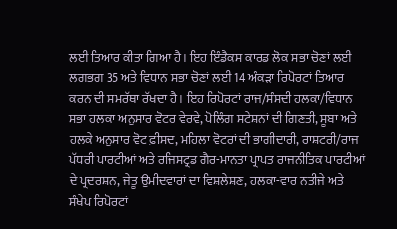ਲਈ ਤਿਆਰ ਕੀਤਾ ਗਿਆ ਹੈ। ਇਹ ਇੰਡੈਕਸ ਕਾਰਡ ਲੋਕ ਸਭਾ ਚੋਣਾਂ ਲਈ ਲਗਭਗ 35 ਅਤੇ ਵਿਧਾਨ ਸਭਾ ਚੋਣਾਂ ਲਈ 14 ਅੰਕੜਾ ਰਿਪੋਰਟਾਂ ਤਿਆਰ ਕਰਨ ਦੀ ਸਮਰੱਥਾ ਰੱਖਦਾ ਹੈ। ਇਹ ਰਿਪੋਰਟਾਂ ਰਾਜ/ਸੰਸਦੀ ਹਲਕਾ/ਵਿਧਾਨ ਸਭਾ ਹਲਕਾ ਅਨੁਸਾਰ ਵੋਟਰ ਵੇਰਵੇ, ਪੋਲਿੰਗ ਸਟੇਸ਼ਨਾਂ ਦੀ ਗਿਣਤੀ, ਸੂਬਾ ਅਤੇ ਹਲਕੇ ਅਨੁਸਾਰ ਵੋਟ ਫ਼ੀਸਦ, ਮਹਿਲਾ ਵੋਟਰਾਂ ਦੀ ਭਾਗੀਦਾਰੀ, ਰਾਸ਼ਟਰੀ/ਰਾਜ ਪੱਧਰੀ ਪਾਰਟੀਆਂ ਅਤੇ ਰਜਿਸਟ੍ਰਡ ਗੈਰ-ਮਾਨਤਾ ਪ੍ਰਾਪਤ ਰਾਜਨੀਤਿਕ ਪਾਰਟੀਆਂ ਦੇ ਪ੍ਰਦਰਸ਼ਨ, ਜੇਤੂ ਉਮੀਦਵਾਰਾਂ ਦਾ ਵਿਸ਼ਲੇਸ਼ਣ, ਹਲਕਾ-ਵਾਰ ਨਤੀਜੇ ਅਤੇ ਸੰਖੇਪ ਰਿਪੋਰਟਾਂ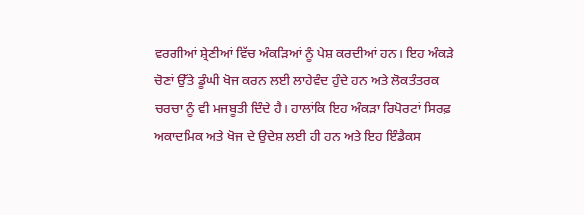ਵਰਗੀਆਂ ਸ਼੍ਰੇਣੀਆਂ ਵਿੱਚ ਅੰਕੜਿਆਂ ਨੂੰ ਪੇਸ਼ ਕਰਦੀਆਂ ਹਨ। ਇਹ ਅੰਕੜੇ ਚੋਣਾਂ ਉੱਤੇ ਡੂੰਘੀ ਖੋਜ ਕਰਨ ਲਈ ਲਾਹੇਵੰਦ ਹੁੰਦੇ ਹਨ ਅਤੇ ਲੋਕਤੰਤਰਕ ਚਰਚਾ ਨੂੰ ਵੀ ਮਜਬੂਤੀ ਦਿੰਦੇ ਹੈ। ਹਾਲਾਂਕਿ ਇਹ ਅੰਕੜਾ ਰਿਪੋਰਟਾਂ ਸਿਰਫ਼ ਅਕਾਦਮਿਕ ਅਤੇ ਖੋਜ ਦੇ ਉਦੇਸ਼ ਲਈ ਹੀ ਹਨ ਅਤੇ ਇਹ ਇੰਡੈਕਸ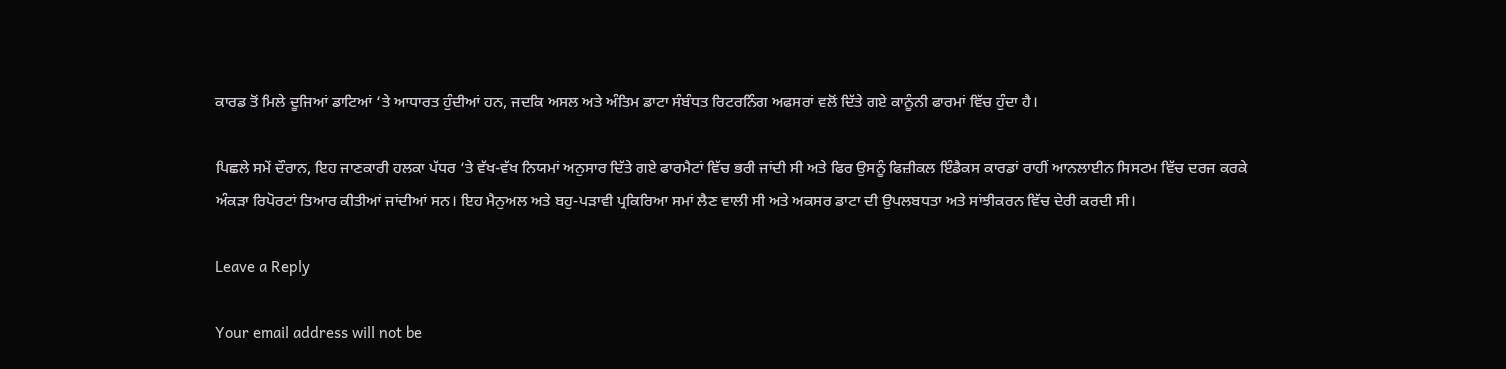ਕਾਰਡ ਤੋਂ ਮਿਲੇ ਦੂਜਿਆਂ ਡਾਟਿਆਂ ‘ਤੇ ਆਧਾਰਤ ਹੁੰਦੀਆਂ ਹਨ, ਜਦਕਿ ਅਸਲ ਅਤੇ ਅੰਤਿਮ ਡਾਟਾ ਸੰਬੰਧਤ ਰਿਟਰਨਿੰਗ ਅਫਸਰਾਂ ਵਲੋਂ ਦਿੱਤੇ ਗਏ ਕਾਨੂੰਨੀ ਫਾਰਮਾਂ ਵਿੱਚ ਹੁੰਦਾ ਹੈ।

ਪਿਛਲੇ ਸਮੇਂ ਦੌਰਾਨ, ਇਹ ਜਾਣਕਾਰੀ ਹਲਕਾ ਪੱਧਰ ‘ਤੇ ਵੱਖ-ਵੱਖ ਨਿਯਮਾਂ ਅਨੁਸਾਰ ਦਿੱਤੇ ਗਏ ਫਾਰਮੈਟਾਂ ਵਿੱਚ ਭਰੀ ਜਾਂਦੀ ਸੀ ਅਤੇ ਫਿਰ ਉਸਨੂੰ ਫਿਜ਼ੀਕਲ ਇੰਡੈਕਸ ਕਾਰਡਾਂ ਰਾਹੀਂ ਆਨਲਾਈਨ ਸਿਸਟਮ ਵਿੱਚ ਦਰਜ ਕਰਕੇ ਅੰਕੜਾ ਰਿਪੋਰਟਾਂ ਤਿਆਰ ਕੀਤੀਆਂ ਜਾਂਦੀਆਂ ਸਨ। ਇਹ ਮੈਨੁਅਲ ਅਤੇ ਬਹੁ-ਪੜਾਵੀ ਪ੍ਰਕਿਰਿਆ ਸਮਾਂ ਲੈਣ ਵਾਲੀ ਸੀ ਅਤੇ ਅਕਸਰ ਡਾਟਾ ਦੀ ਉਪਲਬਧਤਾ ਅਤੇ ਸਾਂਝੀਕਰਨ ਵਿੱਚ ਦੇਰੀ ਕਰਦੀ ਸੀ।

Leave a Reply

Your email address will not be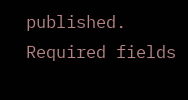published. Required fields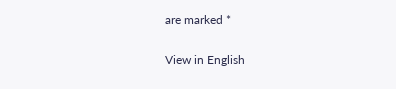are marked *

View in English